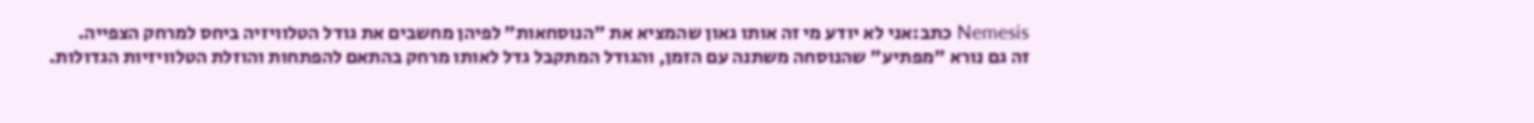Nemesis כתב:אני לא יודע מי זה אותו גאון שהמציא את "הנוסחאות" לפיהן מחשבים את גודל הטלוויזיה ביחס למרחק הצפייה.
זה גם נורא "מפתיע" שהנוסחה משתנה עם הזמן, והגודל המתקבל גדל לאותו מרחק בהתאם להפתחות והוזלת הטלוויזיות הגדולות.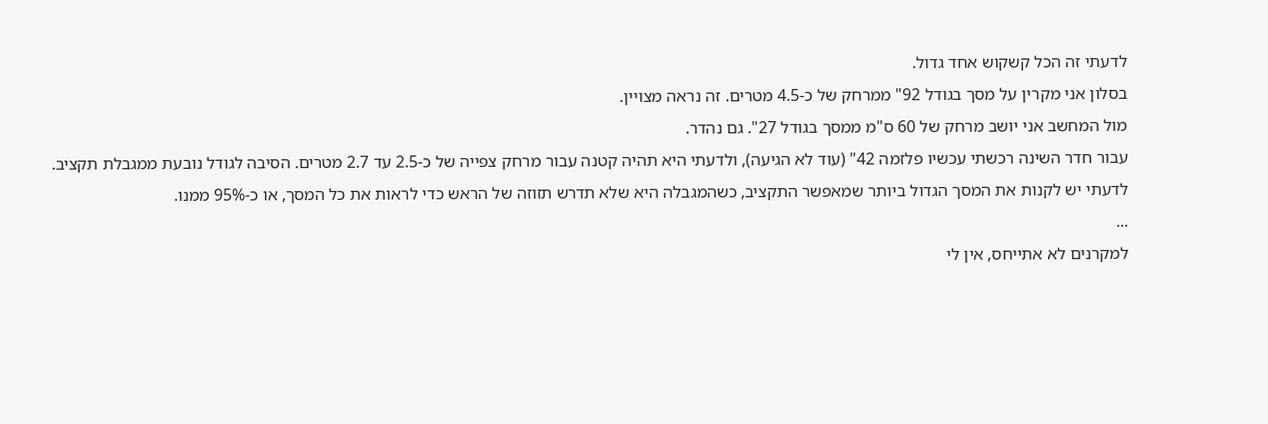לדעתי זה הכל קשקוש אחד גדול.
בסלון אני מקרין על מסך בגודל 92" ממרחק של כ-4.5 מטרים. זה נראה מצויין.
מול המחשב אני יושב מרחק של 60 ס"מ ממסך בגודל 27". גם נהדר.
עבור חדר השינה רכשתי עכשיו פלזמה 42" (עוד לא הגיעה), ולדעתי היא תהיה קטנה עבור מרחק צפייה של כ-2.5 עד 2.7 מטרים. הסיבה לגודל נובעת ממגבלת תקציב.
לדעתי יש לקנות את המסך הגדול ביותר שמאפשר התקציב, כשהמגבלה היא שלא תדרש תזוזה של הראש כדי לראות את כל המסך, או כ-95% ממנו.
...
למקרנים לא אתייחס, אין לי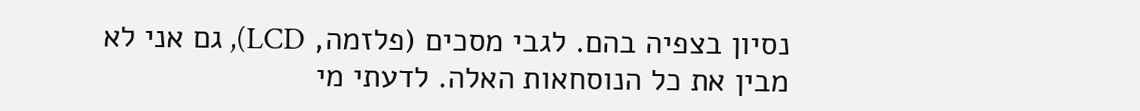נסיון בצפיה בהם. לגבי מסכים (פלזמה, LCD), גם אני לא מבין את כל הנוסחאות האלה. לדעתי מי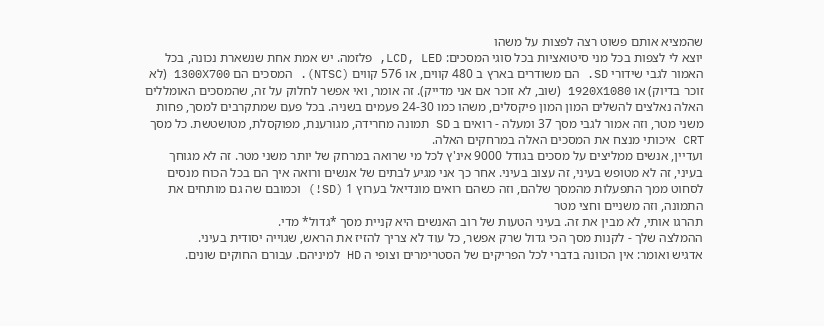שהמציא אותם פשוט רצה לפצות על משהו
יוצא לי לצפות בכל מני סיטואציות בכל סוגי המסכים: LCD, LED, פלזמה. יש אמת אחת שנשארת נכונה, בכל האמור לגבי שידורי SD. הם משודרים בארץ ב 480 קווים, או 576 קווים (NTSC). המסכים הם 1300X700 (לא זוכר בדיוק) או 1920X1080 (שוב, לא זוכר אם אני מדייק). זה אומר, ואי אפשר לחלוק על זה, שהמסכים האומללים האלה נאלצים להשלים המון המון פיקסלים, משהו כמו 24-30 פעמים בשניה. בכל פעם שמתקרבים למסך, פחות משני מטר, וזה אמור לגבי מסך 37 ומעלה - רואים ב SD תמונה מחרידה, מגורענת, מפוקסלת, מטושטשת. כל מסך CRT איכותי מנצח את המסכים האלה במרחקים האלה.
ועדיין, אנשים ממליצים על מסכים בגודל 9000 אינ'ץ לכל מי שרואה במרחק של יותר משני מטר. זה לא מגוחך בעיני, זה לא מטופש בעיני, זה עצוב בעיני. אחר כך אני מגיע לבתים של אנשים ורואה איך הם בכל הכוח מנסים לסחוט ממך התפעלות מהמסך שלהם, וזה כשהם רואים מונדיאל בערוץ 1 (SD!) וכמובם שה גם מותחים את התמונה, וזה משניים וחצי מטר
תהרגו אותי, לא מבין את זה. בעיני הטעות של רוב האנשים היא קניית מסך *גדול* מדי.
ההמלצה שלך - לקנות מסך הכי גדול שרק אפשר, כל עוד לא צריך להזיז את הראש, שגוייה יסודית בעיני.
אדגיש ואומר: אין הכוונה בדברי לכל הפריקים של הסטרימרים וצופי ה HD למיניהם. עבורם החוקים שונים.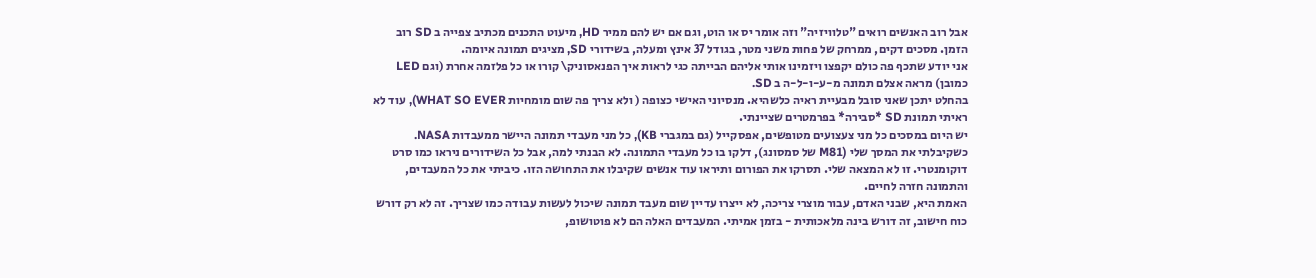אבל רוב האנשים רואים "טלוויזיה" וזה אומר יס או הוט, וגם אם יש להם ממיר HD, מיעוט התכנים מכתיב צפייה ב SD רוב הזמן. מסכים דקים, ממרחק של פחות משני מטר, בגודל 37 אינץ ומעלה, בשידורי SD, מציגים תמונה איומה.
אני יודע שתכף פה כולם יקפצו ויזמינו אותי אליהם הבייתה כגי לראות איך הפנאסוניק\ קורו או כל פלזמה אחרת (וגם LED כמובן) מראה אצלם תמונה מ-ע-ו-ל-ה ב SD.
בהחלט יתכן שאני סובל מבעיית ראיה כלשהיא. מנסיוני האישי כצופה ( ולא צריך פה שום מומחיות WHAT SO EVER), עוד לא ראיתי תמונת SD *סבירה* בפרמטרים שציינתי.
יש היום במסכים כל מני צעצועים מטופשים, אפסקייל (גם במגברי KB), כל מני מעבדי תמונה היישר ממעבדות NASA.
כשקיבלתי את המסך שלי (M81 של סמסונג), דלקו בו כל מעבדי התמונה. לא הבנתי למה, אבל כל השידורים ניראו כמו סרט דוקומנטרי. זו לא המצאה שלי. תסרקו את הפורום ותיראו עוד אנשים שקיבלו את התחושה הזו. כיביתי את כל המעבדים, והתמונה חזרה לחיים.
האמת היא, שבני האדם, עבור מוצרי צריכה, לא ייצרו עדיין שום מעבד תמונה שיכול לעשות עבודה כמו שצריך. זה לא רק דורש כוח חישוב, זה דורש בינה מלאכותית - בזמן אמיתי. המעבדים האלה הם לא פוטושופ,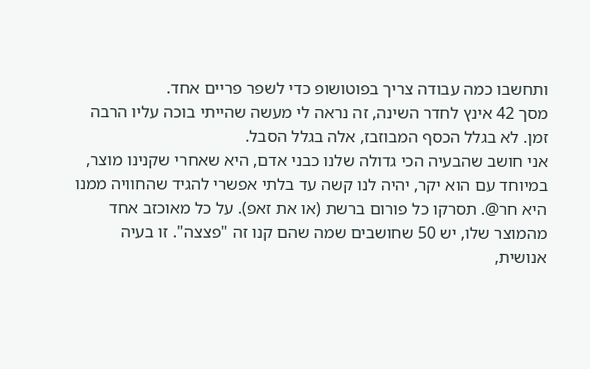ותחשבו כמה עבודה צריך בפוטושופ כדי לשפר פריים אחד.
מסך 42 אינץ לחדר השינה, זה נראה לי מעשה שהייתי בוכה עליו הרבה זמן. לא בגלל הכסף המבוזבז, אלה בגלל הסבל.
אני חושב שהבעיה הכי גדולה שלנו כבני אדם, היא שאחרי שקנינו מוצר, במיוחד עם הוא יקר, יהיה לנו קשה עד בלתי אפשרי להגיד שהחוויה ממנו היא חר@. תסרקו כל פורום ברשת (או את זאפ). על כל מאוכזב אחד מהמוצר שלו, יש 50 שחושבים שמה שהם קנו זה "פצצה". זו בעיה אנושית,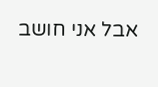אבל אני חושב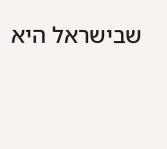שבישראל היא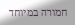חמורה במיוחד